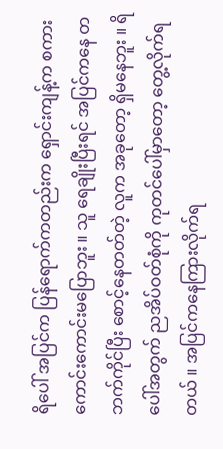ရိပေါ် အပြင်က ပြန်ရောက်ကတည်းက ရှောင်းကျန့်က စကားကောင်းကောင်းမပြောဘူး ။ သူ ရေချိုးပြီးရင် အပြင်ကနေ တဘက်ကိုင်ပြီး စောင့်နေတတ်တဲ့ လူက အခုတော့ ရှိမနေဘူး ။ ရိပေါ်အတွက် ညအိပ်ဝတ်စုံကို ကုတင်ပေါ်မှာတော့ တွေ့လိုက်ရတယ် ။ အပြင်ကနေကြားလိုက်ရ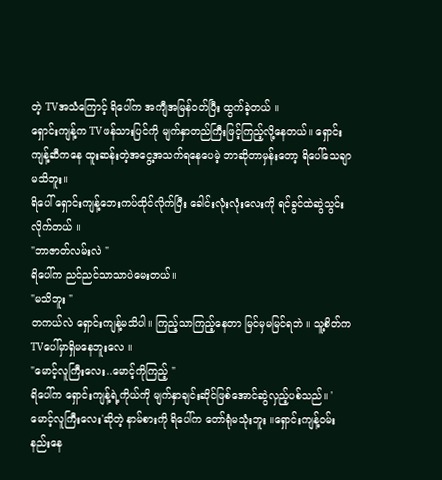တဲ့ TVအသံကြောင့် ရိပေါ်က အကျီအမြန်ဝတ်ပြီး ထွက်ခဲ့တယ် ။
ရှောင်းကျန့်က TVဖန်သားပြင်ကို မျက်နှာတည်ကြီးဖြင့်ကြည့်လို့နေတယ်။ ရှောင်းကျန့်ဆီကနေ ထူးဆန်းတဲ့အငွေ့အသက်ရနေပေမဲ့ ဘာဆိုတာမှန်းတော့ ရိပေါ်သေချာမသိဘူး။
ရိပေါ် ရှောင်းကျန့်ဘေးကပ်ထိုင်လိုက်ပြီး ခေါင်းလုံးလုံးလေးကို ရင်ခွင်ထဲဆွဲသွင်းလိုက်တယ် ။
"ဘာဇာတ်လမ်းလဲ "
ရိပေါ်က ညင်ညင်သာသာပဲမေးတယ်။
"မသိဘူး "
တကယ်လဲ ရှောင်းကျန့်မသိပါ။ ကြည့်သာကြည့်နေတာ မြင်မှမမြင်ရဘဲ ။ သူ့စိတ်က TVပေါ်မှာရှိမနေဘူးလေ ။
"မောင့်လူကြီးလေး..မောင့်ကိုကြည့် "
ရိပေါ်က ရှောင်းကျန့်ရဲ့ကိုယ်ကို မျက်နှာချင်းဆိုင်ဖြစ်အောင်ဆွဲလှည့်ပစ်သည်။ 'မောင့်လူကြီးလေး'ဆိုတဲ့ နာမ်စားကို ရိပေါ်က တော်ရုံမသုံးဘူး ။ရှောင်းကျန့်ဝမ်းနည်းနေ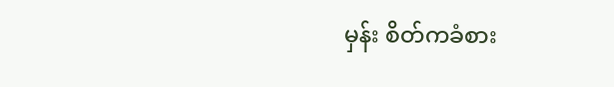မှန်း စိတ်ကခံစား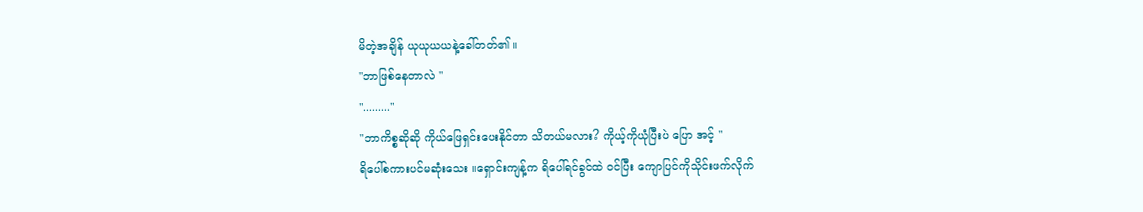မိတဲ့အချိန် ယုယုယယနဲ့ခေါ်တတ်၏ ။
"ဘာဖြစ်နေတာလဲ "
"........."
"ဘာကိစ္စဆိုဆို ကိုယ်ဖြေရှင်းပေးနိုင်တာ သိတယ်မလား? ကိုယ့်ကိုယုံပြီးပဲ ပြော အင့် "
ရိပေါ်စကားပင်မဆုံးသေး ။ရှောင်းကျန့်က ရိပေါ်ရင်ခွင်ထဲ ဝင်ပြီး ကျောပြင်ကိုသိုင်းဖက်လိုက်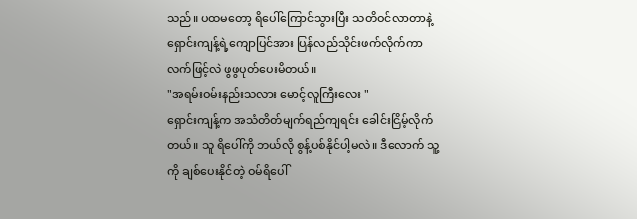သည်။ ပထမတော့ ရိပေါ်ကြောင်သွားပြီး သတိဝင်လာတာနဲ့ ရှောင်းကျန့်ရဲ့ကျောပြင်အား ပြန်လည်သိုင်းဖက်လိုက်ကာ လက်ဖြင့်လဲ ဖွဖွပုတ်ပေးမိတယ်။
"အရမ်းဝမ်းနည်းသလား မောင့်လူကြီးလေး "
ရှောင်းကျန့်က အသံတိတ်မျက်ရည်ကျရင်း ခေါင်းငြိမ့်လိုက်တယ်။ သူ ရိပေါ်ကို ဘယ်လို စွန့်ပစ်နိုင်ပါ့မလဲ။ ဒီလောက် သူ့ကို ချစ်ပေးနိုင်တဲ့ ဝမ်ရိပေါ်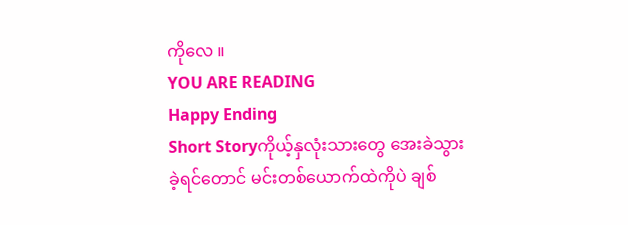ကိုလေ ။
YOU ARE READING
Happy Ending
Short Storyကိုယ့်နှလုံးသားတွေ အေးခဲသွားခဲ့ရင်တောင် မင်းတစ်ယောက်ထဲကိုပဲ ချစ်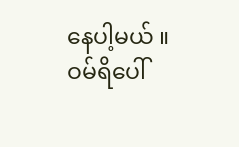နေပါ့မယ် ။ ဝမ်ရိပေါ်